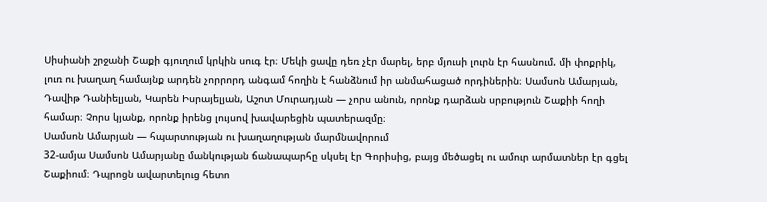Սիսիանի շրջանի Շաքի գյուղում կրկին սուգ էր։ Մեկի ցավը դեռ չէր մարել, երբ մյուսի լուրն էր հասնում. մի փոքրիկ, լուռ ու խաղաղ համայնք արդեն չորրորդ անգամ հողին է հանձնում իր անմահացած որդիներին։ Սամսոն Ամարյան, Դավիթ Դանիելյան, Կարեն Իսրայելյան, Աշոտ Մուրադյան — չորս անուն, որոնք դարձան սրբություն Շաքիի հողի համար։ Չորս կյանք, որոնք իրենց լույսով խավարեցին պատերազմը։
Սամսոն Ամարյան — հպարտության ու խաղաղության մարմնավորում
32-ամյա Սամսոն Ամարյանը մանկության ճանապարհը սկսել էր Գորիսից, բայց մեծացել ու ամուր արմատներ էր գցել Շաքիում։ Դպրոցն ավարտելուց հետո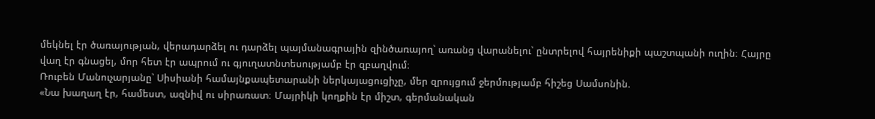մեկնել էր ծառայության, վերադարձել ու դարձել պայմանագրային զինծառայող՝ առանց վարանելու՝ ընտրելով հայրենիքի պաշտպանի ուղին։ Հայրը վաղ էր գնացել, մոր հետ էր ապրում ու գյուղատնտեսությամբ էր զբաղվում։
Ռուբեն Մանուչարյանը՝ Սիսիանի համայնքապետարանի ներկայացուցիչը, մեր զրույցում ջերմությամբ հիշեց Սամսոնին.
«Նա խաղաղ էր, համեստ, ազնիվ ու սիրառատ։ Մայրիկի կողքին էր միշտ, գերմանական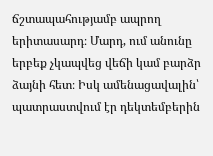ճշտապահությամբ ապրող երիտասարդ։ Մարդ, ում անունը երբեք չկապվեց վեճի կամ բարձր ձայնի հետ։ Իսկ ամենացավալին՝ պատրաստվում էր դեկտեմբերին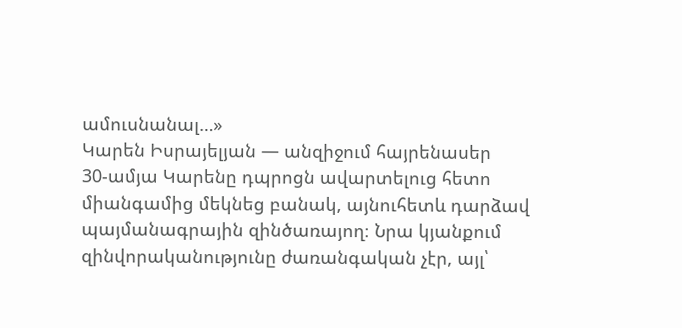ամուսնանալ…»
Կարեն Իսրայելյան — անզիջում հայրենասեր
30-ամյա Կարենը դպրոցն ավարտելուց հետո միանգամից մեկնեց բանակ, այնուհետև դարձավ պայմանագրային զինծառայող։ Նրա կյանքում զինվորականությունը ժառանգական չէր, այլ՝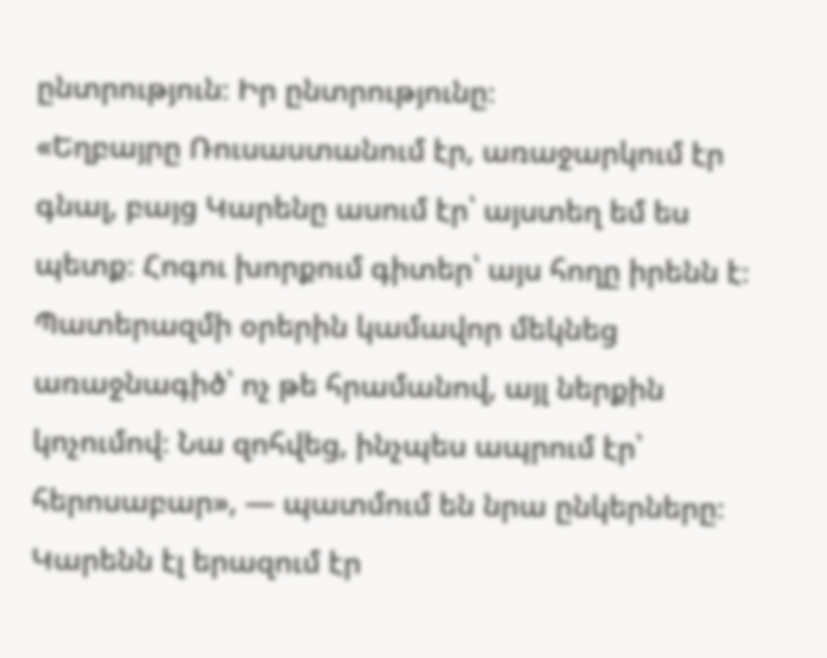ընտրություն։ Իր ընտրությունը։
«Եղբայրը Ռուսաստանում էր, առաջարկում էր գնալ, բայց Կարենը ասում էր՝ այստեղ եմ ես պետք։ Հոգու խորքում գիտեր՝ այս հողը իրենն է։ Պատերազմի օրերին կամավոր մեկնեց առաջնագիծ՝ ոչ թե հրամանով, այլ ներքին կոչումով։ Նա զոհվեց, ինչպես ապրում էր՝ հերոսաբար», — պատմում են նրա ընկերները։
Կարենն էլ երազում էր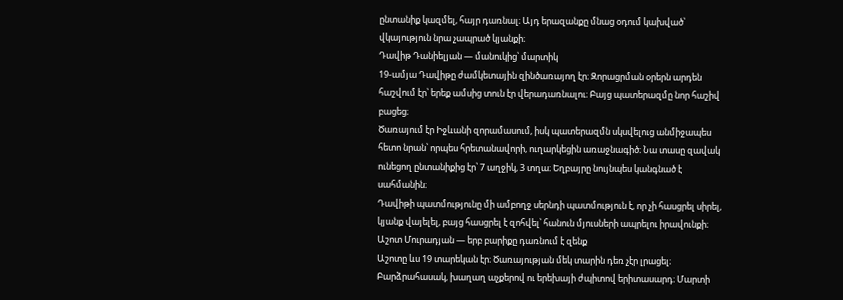ընտանիք կազմել, հայր դառնալ։ Այդ երազանքը մնաց օդում կախված՝ վկայություն նրա չապրած կյանքի։
Դավիթ Դանիելյան — մանուկից՝ մարտիկ
19-ամյա Դավիթը ժամկետային զինծառայող էր։ Զորացրման օրերն արդեն հաշվում էր՝ երեք ամսից տուն էր վերադառնալու։ Բայց պատերազմը նոր հաշիվ բացեց։
Ծառայում էր Իջևանի զորամասում, իսկ պատերազմն սկսվելուց անմիջապես հետո նրան՝ որպես հրետանավորի, ուղարկեցին առաջնագիծ։ Նա տասը զավակ ունեցող ընտանիքից էր՝ 7 աղջիկ, 3 տղա։ Եղբայրը նույնպես կանգնած է սահմանին։
Դավիթի պատմությունը մի ամբողջ սերնդի պատմություն է, որ չի հասցրել սիրել, կյանք վայելել, բայց հասցրել է զոհվել՝ հանուն մյուսների ապրելու իրավունքի։
Աշոտ Մուրադյան — երբ բարիքը դառնում է զենք
Աշոտը ևս 19 տարեկան էր։ Ծառայության մեկ տարին դեռ չէր լրացել։ Բարձրահասակ, խաղաղ աչքերով ու երեխայի ժպիտով երիտասարդ։ Մարտի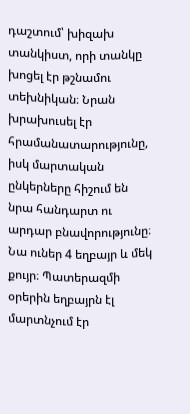դաշտում՝ խիզախ տանկիստ, որի տանկը խոցել էր թշնամու տեխնիկան։ Նրան խրախուսել էր հրամանատարությունը, իսկ մարտական ընկերները հիշում են նրա հանդարտ ու արդար բնավորությունը։
Նա ուներ 4 եղբայր և մեկ քույր։ Պատերազմի օրերին եղբայրն էլ մարտնչում էր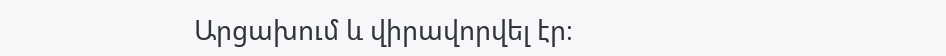Արցախում և վիրավորվել էր։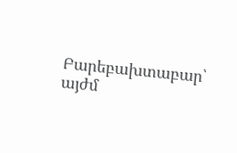Բարեբախտաբար՝ այժմ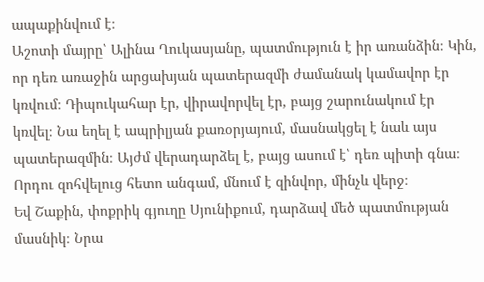ապաքինվում է։
Աշոտի մայրը՝ Ալինա Ղուկասյանը, պատմություն է իր առանձին։ Կին, որ դեռ առաջին արցախյան պատերազմի ժամանակ կամավոր էր կռվում։ Դիպուկահար էր, վիրավորվել էր, բայց շարունակում էր կռվել։ Նա եղել է ապրիլյան քառօրյայում, մասնակցել է նաև այս պատերազմին։ Այժմ վերադարձել է, բայց ասում է՝ դեռ պիտի գնա։ Որդու զոհվելուց հետո անգամ, մնում է զինվոր, մինչև վերջ։
Եվ Շաքին, փոքրիկ գյուղը Սյունիքում, դարձավ մեծ պատմության մասնիկ։ Նրա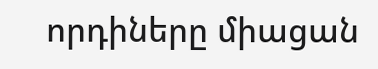որդիները միացան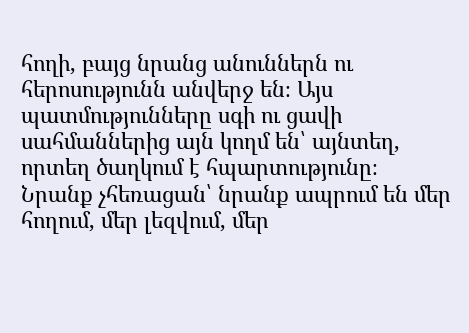հողի, բայց նրանց անուններն ու հերոսությունն անվերջ են։ Այս պատմությունները սգի ու ցավի սահմաններից այն կողմ են՝ այնտեղ, որտեղ ծաղկում է հպարտությունը։
Նրանք չհեռացան՝ նրանք ապրում են մեր հողում, մեր լեզվում, մեր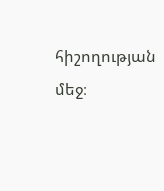հիշողության մեջ։